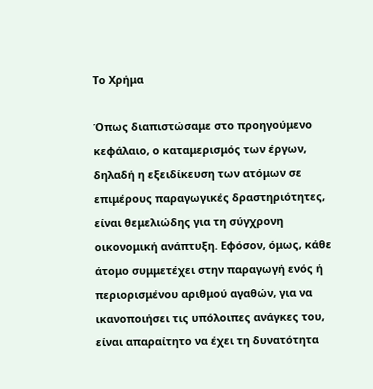Το Χρήμα

Όπως διαπιστώσαμε στο προηγούμενο κεφάλαιο, ο καταμερισμός των έργων, δηλαδή η εξειδίκευση των ατόμων σε επιμέρους παραγωγικές δραστηριότητες, είναι θεμελιώδης για τη σύγχρονη οικονομική ανάπτυξη. Εφόσον, όμως, κάθε άτομο συμμετέχει στην παραγωγή ενός ή περιορισμένου αριθμού αγαθών, για να ικανοποιήσει τις υπόλοιπες ανάγκες του, είναι απαραίτητο να έχει τη δυνατότητα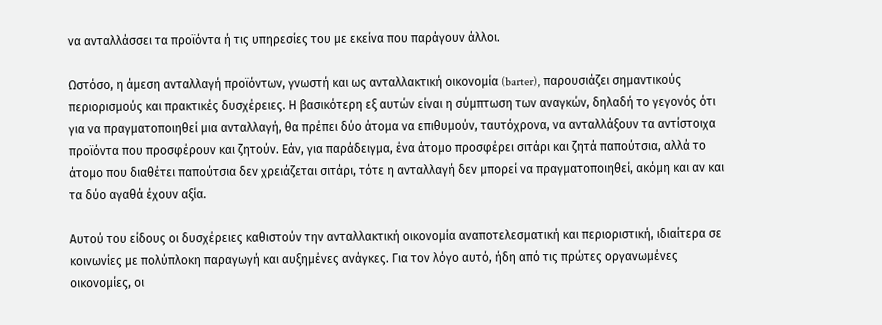να ανταλλάσσει τα προϊόντα ή τις υπηρεσίες του με εκείνα που παράγουν άλλοι.

Ωστόσο, η άμεση ανταλλαγή προϊόντων, γνωστή και ως ανταλλακτική οικονομία (barter), παρουσιάζει σημαντικούς περιορισμούς και πρακτικές δυσχέρειες. Η βασικότερη εξ αυτών είναι η σύμπτωση των αναγκών, δηλαδή το γεγονός ότι για να πραγματοποιηθεί μια ανταλλαγή, θα πρέπει δύο άτομα να επιθυμούν, ταυτόχρονα, να ανταλλάξουν τα αντίστοιχα προϊόντα που προσφέρουν και ζητούν. Εάν, για παράδειγμα, ένα άτομο προσφέρει σιτάρι και ζητά παπούτσια, αλλά το άτομο που διαθέτει παπούτσια δεν χρειάζεται σιτάρι, τότε η ανταλλαγή δεν μπορεί να πραγματοποιηθεί, ακόμη και αν και τα δύο αγαθά έχουν αξία.

Αυτού του είδους οι δυσχέρειες καθιστούν την ανταλλακτική οικονομία αναποτελεσματική και περιοριστική, ιδιαίτερα σε κοινωνίες με πολύπλοκη παραγωγή και αυξημένες ανάγκες. Για τον λόγο αυτό, ήδη από τις πρώτες οργανωμένες οικονομίες, οι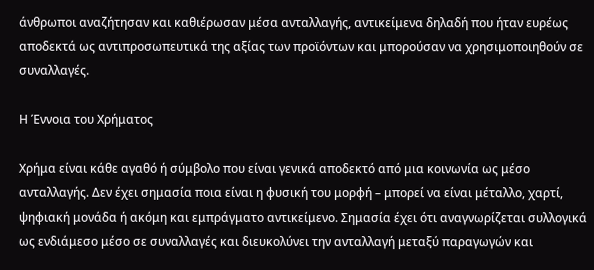άνθρωποι αναζήτησαν και καθιέρωσαν μέσα ανταλλαγής, αντικείμενα δηλαδή που ήταν ευρέως αποδεκτά ως αντιπροσωπευτικά της αξίας των προϊόντων και μπορούσαν να χρησιμοποιηθούν σε συναλλαγές.

Η Έννοια του Χρήματος

Χρήμα είναι κάθε αγαθό ή σύμβολο που είναι γενικά αποδεκτό από μια κοινωνία ως μέσο ανταλλαγής. Δεν έχει σημασία ποια είναι η φυσική του μορφή – μπορεί να είναι μέταλλο, χαρτί, ψηφιακή μονάδα ή ακόμη και εμπράγματο αντικείμενο. Σημασία έχει ότι αναγνωρίζεται συλλογικά ως ενδιάμεσο μέσο σε συναλλαγές και διευκολύνει την ανταλλαγή μεταξύ παραγωγών και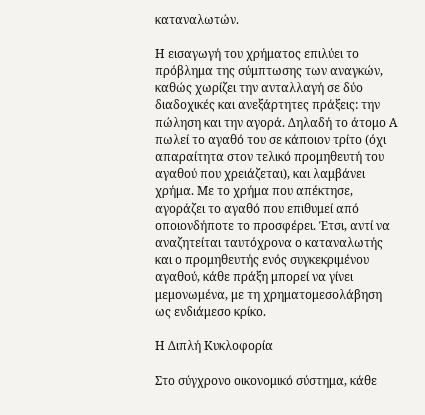καταναλωτών.

Η εισαγωγή του χρήματος επιλύει το πρόβλημα της σύμπτωσης των αναγκών, καθώς χωρίζει την ανταλλαγή σε δύο διαδοχικές και ανεξάρτητες πράξεις: την πώληση και την αγορά. Δηλαδή το άτομο Α πωλεί το αγαθό του σε κάποιον τρίτο (όχι απαραίτητα στον τελικό προμηθευτή του αγαθού που χρειάζεται), και λαμβάνει χρήμα. Με το χρήμα που απέκτησε, αγοράζει το αγαθό που επιθυμεί από οποιονδήποτε το προσφέρει. Έτσι, αντί να αναζητείται ταυτόχρονα ο καταναλωτής και ο προμηθευτής ενός συγκεκριμένου αγαθού, κάθε πράξη μπορεί να γίνει μεμονωμένα, με τη χρηματομεσολάβηση ως ενδιάμεσο κρίκο.

Η Διπλή Κυκλοφορία

Στο σύγχρονο οικονομικό σύστημα, κάθε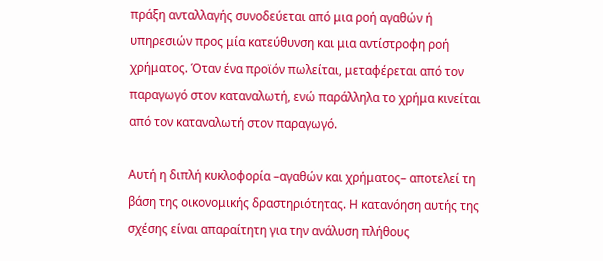πράξη ανταλλαγής συνοδεύεται από μια ροή αγαθών ή υπηρεσιών προς μία κατεύθυνση και μια αντίστροφη ροή χρήματος. Όταν ένα προϊόν πωλείται, μεταφέρεται από τον παραγωγό στον καταναλωτή, ενώ παράλληλα το χρήμα κινείται από τον καταναλωτή στον παραγωγό.

Αυτή η διπλή κυκλοφορία –αγαθών και χρήματος– αποτελεί τη βάση της οικονομικής δραστηριότητας. Η κατανόηση αυτής της σχέσης είναι απαραίτητη για την ανάλυση πλήθους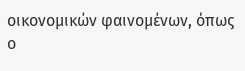οικονομικών φαινομένων, όπως ο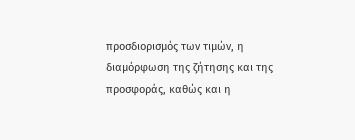προσδιορισμός των τιμών, η διαμόρφωση της ζήτησης και της προσφοράς, καθώς και η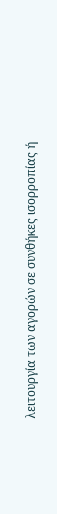λειτουργία των αγορών σε συνθήκες ισορροπίας ή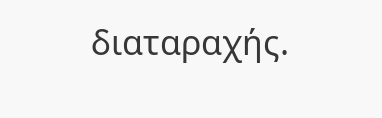διαταραχής.